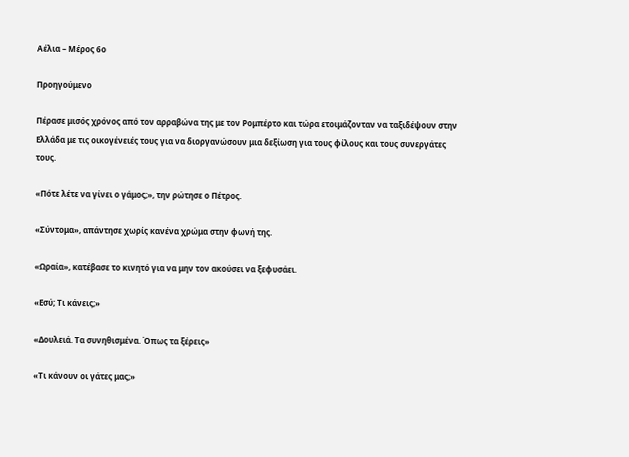Αέλια – Μέρος 6ο

Προηγούμενο

Πέρασε μισός χρόνος από τον αρραβώνα της με τον Ρομπέρτο και τώρα ετοιμάζονταν να ταξιδέψουν στην Ελλάδα με τις οικογένειές τους για να διοργανώσουν μια δεξίωση για τους φίλους και τους συνεργάτες τους.

«Πότε λέτε να γίνει ο γάμος;», την ρώτησε ο Πέτρος.

«Σύντομα», απάντησε χωρίς κανένα χρώμα στην φωνή της.

«Ωραία», κατέβασε το κινητό για να μην τον ακούσει να ξεφυσάει.

«Εσύ; Τι κάνεις;»

«Δουλειά. Τα συνηθισμένα. Όπως τα ξέρεις»

«Τι κάνουν οι γάτες μας;»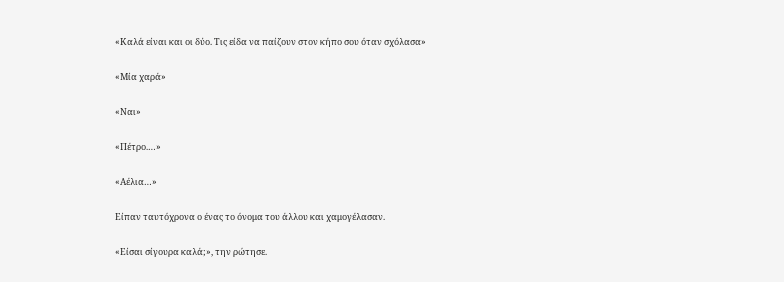«Καλά είναι και οι δύο. Τις είδα να παίζουν στον κήπο σου όταν σχόλασα»

«Μία χαρά»

«Ναι»

«Πέτρο.…»

«Αέλια…»

Είπαν ταυτόχρονα ο ένας το όνομα του άλλου και χαμογέλασαν.

«Είσαι σίγουρα καλά;», την ρώτησε.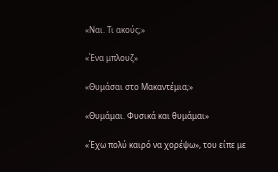«Ναι. Τι ακούς;»

«Ένα μπλουζ»

«Θυμάσαι στο Μακαντέμια;»

«Θυμάμαι. Φυσικά και θυμάμαι»

«Έχω πολύ καιρό να χορέψω», του είπε με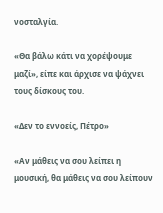νοσταλγία.

«Θα βάλω κάτι να χορέψουμε μαζί», είπε και άρχισε να ψάχνει τους δίσκους του.

«Δεν το εννοείς, Πέτρο»

«Αν μάθεις να σου λείπει η μουσική, θα μάθεις να σου λείπουν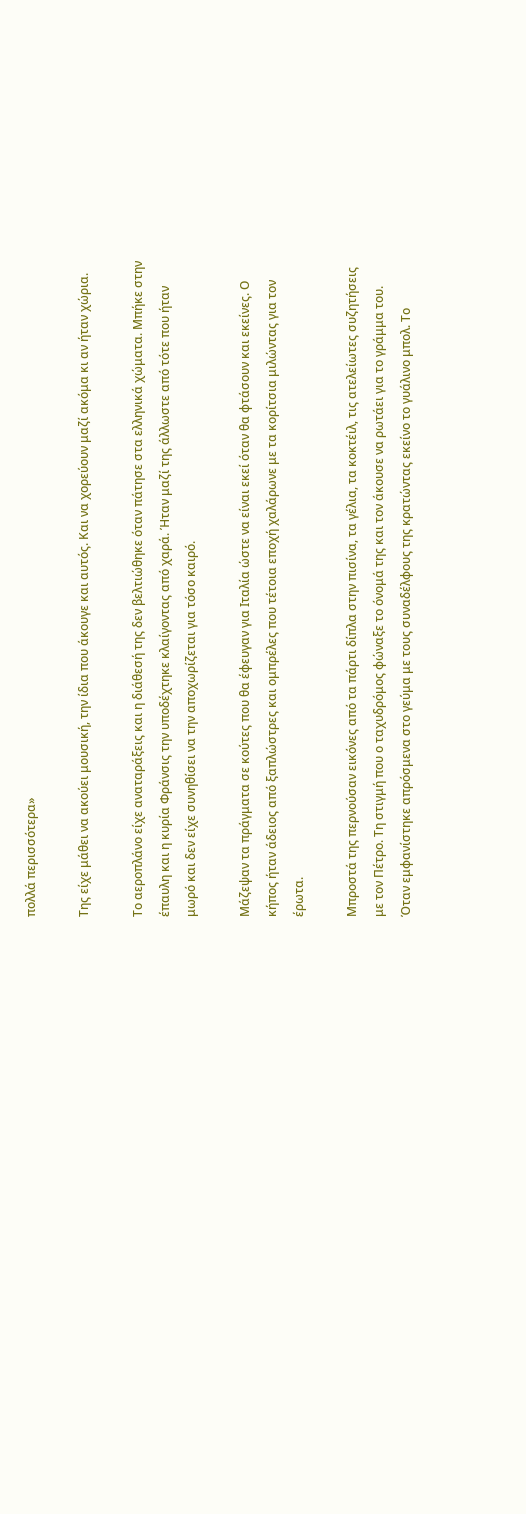πολλά περισσότερα»

Της είχε μάθει να ακούει μουσική, την ίδια που άκουγε και αυτός. Και να χορεύουν μαζί ακόμα κι αν ήταν χώρια.

Το αεροπλάνο είχε αναταράξεις και η διάθεσή της δεν βελτιώθηκε όταν πάτησε στα ελληνικά χώματα. Μπήκε στην έπαυλη και η κυρία Φράνσις την υποδέχτηκε κλαίγοντας από χαρά. Ήταν μαζί της άλλωστε από τότε που ήταν μωρό και δεν είχε συνηθίσει να την αποχωρίζεται για τόσο καιρό.

Μάζεψαν τα πράγματα σε κούτες που θα έφευγαν για Ιταλία ώστε να είναι εκεί όταν θα φτάσουν και εκείνες. Ο κήπος ήταν άδειος από ξαπλώστρες και ομπρέλες που τέτοια εποχή χαλάρωνε με τα κορίτσια μιλώντας για τον έρωτα.

Μπροστά της περνούσαν εικόνες από τα πάρτι δίπλα στην πισίνα, τα γέλια, τα κοκτέιλ, τις ατελείωτες συζητήσεις με τον Πέτρο. Τη στιγμή που ο ταχυδρόμος φώναξε το όνομά της και τον άκουσε να ρωτάει για το γράμμα του. Όταν εμφανίστηκε απρόσμενα στο γεύμα με τους συναδέλφους της κρατώντας εκείνο το γυάλινο μπολ. Το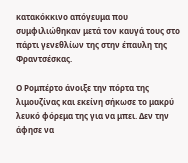κατακόκκινο απόγευμα που συμφιλιώθηκαν μετά τον καυγά τους στο πάρτι γενεθλίων της στην έπαυλη της Φραντσέσκας.

Ο Ρομπέρτο άνοιξε την πόρτα της λιμουζίνας και εκείνη σήκωσε το μακρύ λευκό φόρεμα της για να μπει. Δεν την άφησε να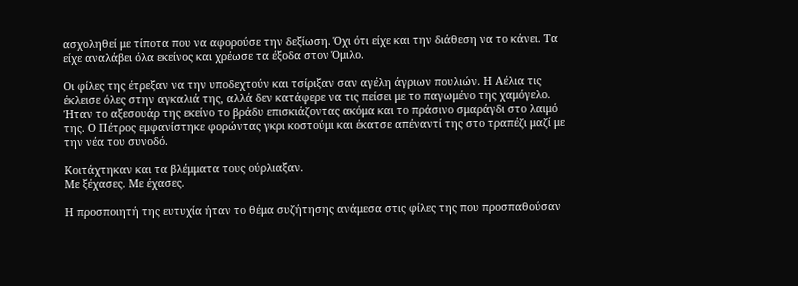ασχοληθεί με τίποτα που να αφορούσε την δεξίωση. Όχι ότι είχε και την διάθεση να το κάνει. Τα είχε αναλάβει όλα εκείνος και χρέωσε τα έξοδα στον Όμιλο.

Οι φίλες της έτρεξαν να την υποδεχτούν και τσίριξαν σαν αγέλη άγριων πουλιών. Η Αέλια τις έκλεισε όλες στην αγκαλιά της, αλλά δεν κατάφερε να τις πείσει με το παγωμένο της χαμόγελο. Ήταν το αξεσουάρ της εκείνο το βράδυ επισκιάζοντας ακόμα και το πράσινο σμαράγδι στο λαιμό της. Ο Πέτρος εμφανίστηκε φορώντας γκρι κοστούμι και έκατσε απέναντί της στο τραπέζι μαζί με την νέα του συνοδό.

Κοιτάχτηκαν και τα βλέμματα τους ούρλιαξαν.
Με ξέχασες. Με έχασες.

Η προσποιητή της ευτυχία ήταν το θέμα συζήτησης ανάμεσα στις φίλες της που προσπαθούσαν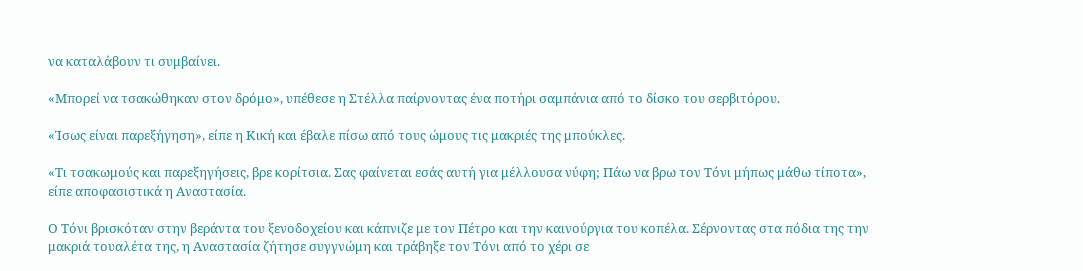να καταλάβουν τι συμβαίνει.

«Μπορεί να τσακώθηκαν στον δρόμο», υπέθεσε η Στέλλα παίρνοντας ένα ποτήρι σαμπάνια από το δίσκο του σερβιτόρου.

«Ίσως είναι παρεξήγηση», είπε η Κική και έβαλε πίσω από τους ώμους τις μακριές της μπούκλες.

«Τι τσακωμούς και παρεξηγήσεις, βρε κορίτσια. Σας φαίνεται εσάς αυτή για μέλλουσα νύφη; Πάω να βρω τον Τόνι μήπως μάθω τίποτα», είπε αποφασιστικά η Αναστασία.

Ο Τόνι βρισκόταν στην βεράντα του ξενοδοχείου και κάπνιζε με τον Πέτρο και την καινούργια του κοπέλα. Σέρνοντας στα πόδια της την μακριά τουαλέτα της, η Αναστασία ζήτησε συγγνώμη και τράβηξε τον Τόνι από το χέρι σε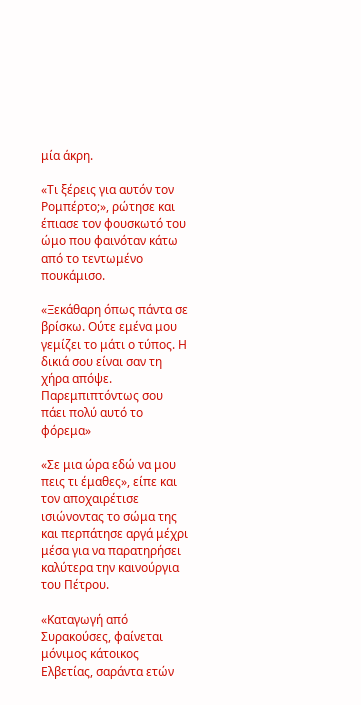μία άκρη.

«Τι ξέρεις για αυτόν τον Ρομπέρτο;», ρώτησε και έπιασε τον φουσκωτό του ώμο που φαινόταν κάτω από το τεντωμένο πουκάμισο.

«Ξεκάθαρη όπως πάντα σε βρίσκω. Ούτε εμένα μου γεμίζει το μάτι ο τύπος. Η δικιά σου είναι σαν τη χήρα απόψε. Παρεμπιπτόντως σου πάει πολύ αυτό το φόρεμα»

«Σε μια ώρα εδώ να μου πεις τι έμαθες», είπε και τον αποχαιρέτισε ισιώνοντας το σώμα της και περπάτησε αργά μέχρι μέσα για να παρατηρήσει καλύτερα την καινούργια του Πέτρου.

«Καταγωγή από Συρακούσες, φαίνεται μόνιμος κάτοικος Ελβετίας, σαράντα ετών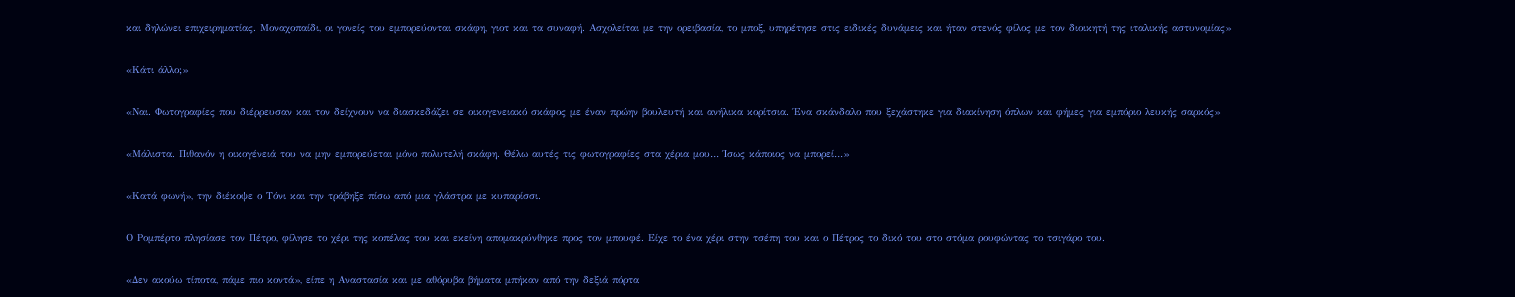και δηλώνει επιχειρηματίας. Μοναχοπαίδι, οι γονείς του εμπορεύονται σκάφη, γιοτ και τα συναφή. Ασχολείται με την ορειβασία, το μποξ, υπηρέτησε στις ειδικές δυνάμεις και ήταν στενός φίλος με τον διοικητή της ιταλικής αστυνομίας»

«Κάτι άλλο;»

«Ναι. Φωτογραφίες που διέρρευσαν και τον δείχνουν να διασκεδάζει σε οικογενειακό σκάφος με έναν πρώην βουλευτή και ανήλικα κορίτσια. Ένα σκάνδαλο που ξεχάστηκε για διακίνηση όπλων και φήμες για εμπόριο λευκής σαρκός»

«Μάλιστα. Πιθανόν η οικογένειά του να μην εμπορεύεται μόνο πολυτελή σκάφη. Θέλω αυτές τις φωτογραφίες στα χέρια μου… Ίσως κάποιος να μπορεί…»

«Κατά φωνή», την διέκοψε ο Τόνι και την τράβηξε πίσω από μια γλάστρα με κυπαρίσσι.

Ο Ρομπέρτο πλησίασε τον Πέτρο, φίλησε το χέρι της κοπέλας του και εκείνη απομακρύνθηκε προς τον μπουφέ. Είχε το ένα χέρι στην τσέπη του και ο Πέτρος το δικό του στο στόμα ρουφώντας το τσιγάρο του.

«Δεν ακούω τίποτα, πάμε πιο κοντά», είπε η Αναστασία και με αθόρυβα βήματα μπήκαν από την δεξιά πόρτα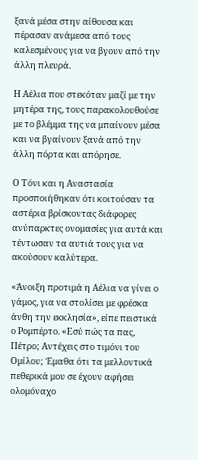ξανά μέσα στην αίθουσα και πέρασαν ανάμεσα από τους καλεσμένους για να βγουν από την άλλη πλευρά.

Η Αέλια που στεκόταν μαζί με την μητέρα της, τους παρακολουθούσε με το βλέμμα της να μπαίνουν μέσα και να βγαίνουν ξανά από την άλλη πόρτα και απόρησε.

Ο Τόνι και η Αναστασία προσποιήθηκαν ότι κοιτούσαν τα αστέρια βρίσκοντας διάφορες ανύπαρκτες ονομασίες για αυτά και τέντωσαν τα αυτιά τους για να ακούσουν καλύτερα.

«Άνοιξη προτιμά η Αέλια να γίνει ο γάμος, για να στολίσει με φρέσκα άνθη την εκκλησία», είπε πειστικά ο Ρομπέρτο. «Εσύ πώς τα πας, Πέτρο; Αντέχεις στο τιμόνι του Ομίλου; Έμαθα ότι τα μελλοντικά πεθερικά μου σε έχουν αφήσει ολομόναχο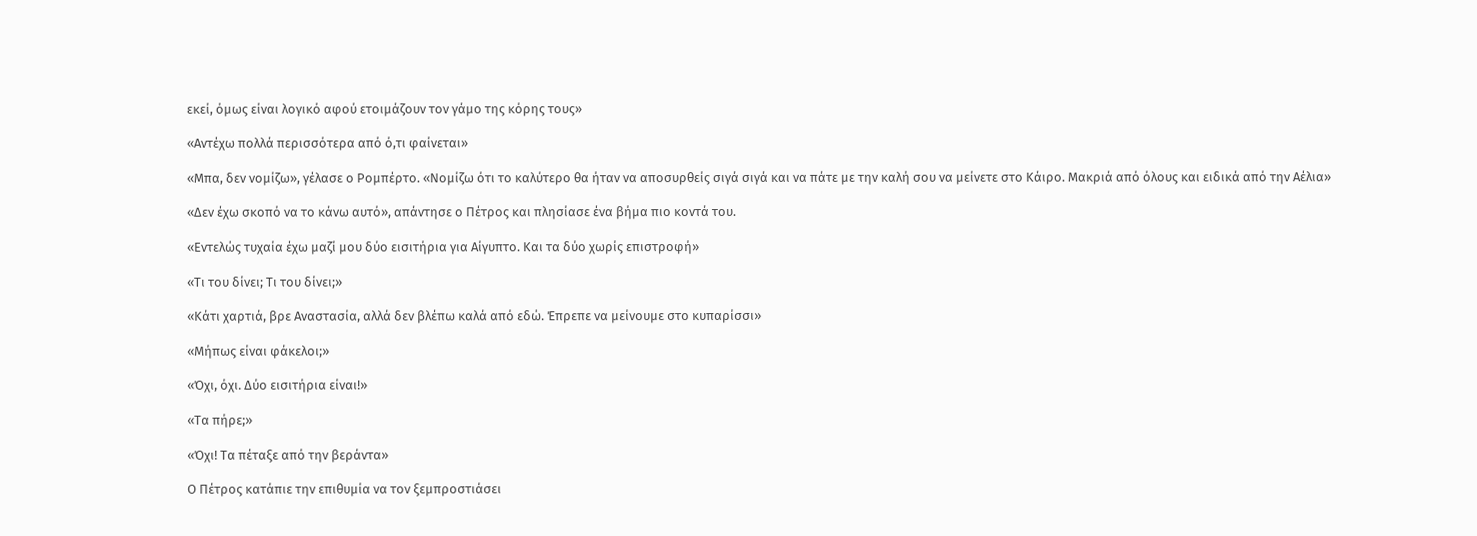εκεί, όμως είναι λογικό αφού ετοιμάζουν τον γάμο της κόρης τους»

«Αντέχω πολλά περισσότερα από ό,τι φαίνεται»

«Μπα, δεν νομίζω», γέλασε ο Ρομπέρτο. «Νομίζω ότι το καλύτερο θα ήταν να αποσυρθείς σιγά σιγά και να πάτε με την καλή σου να μείνετε στο Κάιρο. Μακριά από όλους και ειδικά από την Αέλια»

«Δεν έχω σκοπό να το κάνω αυτό», απάντησε ο Πέτρος και πλησίασε ένα βήμα πιο κοντά του.

«Εντελώς τυχαία έχω μαζί μου δύο εισιτήρια για Αίγυπτο. Και τα δύο χωρίς επιστροφή»

«Τι του δίνει; Τι του δίνει;»

«Κάτι χαρτιά, βρε Αναστασία, αλλά δεν βλέπω καλά από εδώ. Έπρεπε να μείνουμε στο κυπαρίσσι»

«Μήπως είναι φάκελοι;»

«Όχι, όχι. Δύο εισιτήρια είναι!»

«Τα πήρε;»

«Όχι! Τα πέταξε από την βεράντα»

Ο Πέτρος κατάπιε την επιθυμία να τον ξεμπροστιάσει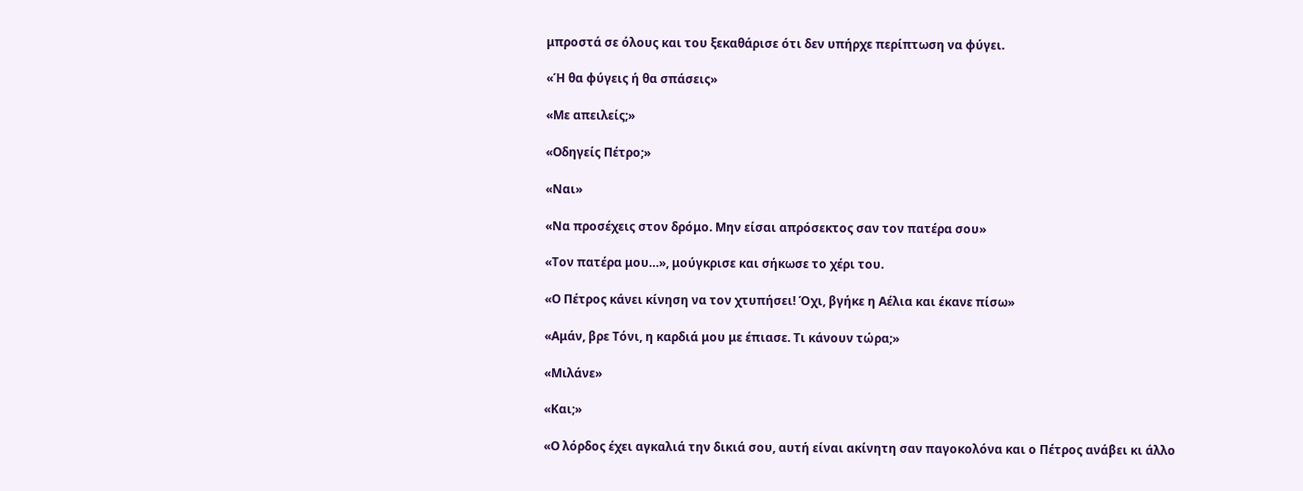μπροστά σε όλους και του ξεκαθάρισε ότι δεν υπήρχε περίπτωση να φύγει.

«Ή θα φύγεις ή θα σπάσεις»

«Με απειλείς;»

«Οδηγείς Πέτρο;»

«Ναι»

«Να προσέχεις στον δρόμο. Μην είσαι απρόσεκτος σαν τον πατέρα σου»

«Τον πατέρα μου…», μούγκρισε και σήκωσε το χέρι του.

«Ο Πέτρος κάνει κίνηση να τον χτυπήσει! Όχι, βγήκε η Αέλια και έκανε πίσω»

«Αμάν, βρε Τόνι, η καρδιά μου με έπιασε. Τι κάνουν τώρα;»

«Μιλάνε»

«Και;»

«Ο λόρδος έχει αγκαλιά την δικιά σου, αυτή είναι ακίνητη σαν παγοκολόνα και ο Πέτρος ανάβει κι άλλο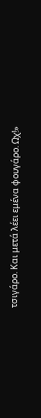τσιγάρο. Και μετά λέει εμένα φουγάρο. Ωχ!»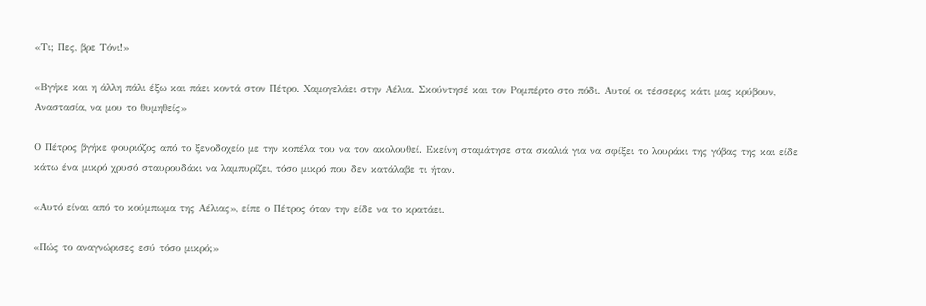«Τι; Πες, βρε Τόνι!»

«Βγήκε και η άλλη πάλι έξω και πάει κοντά στον Πέτρο. Χαμογελάει στην Αέλια. Σκούντησέ και τον Ρομπέρτο στο πόδι. Αυτοί οι τέσσερις κάτι μας κρύβουν, Αναστασία, να μου το θυμηθείς»

Ο Πέτρος βγήκε φουριόζος από το ξενοδοχείο με την κοπέλα του να τον ακολουθεί. Εκείνη σταμάτησε στα σκαλιά για να σφίξει το λουράκι της γόβας της και είδε κάτω ένα μικρό χρυσό σταυρουδάκι να λαμπυρίζει, τόσο μικρό που δεν κατάλαβε τι ήταν.

«Αυτό είναι από το κούμπωμα της Αέλιας», είπε ο Πέτρος όταν την είδε να το κρατάει.

«Πώς το αναγνώρισες εσύ τόσο μικρό;»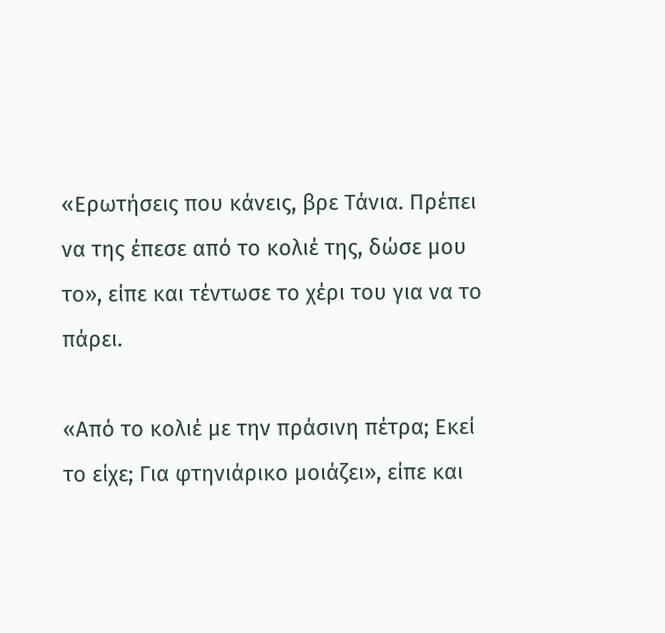«Ερωτήσεις που κάνεις, βρε Τάνια. Πρέπει να της έπεσε από το κολιέ της, δώσε μου το», είπε και τέντωσε το χέρι του για να το πάρει.

«Από το κολιέ με την πράσινη πέτρα; Εκεί το είχε; Για φτηνιάρικο μοιάζει», είπε και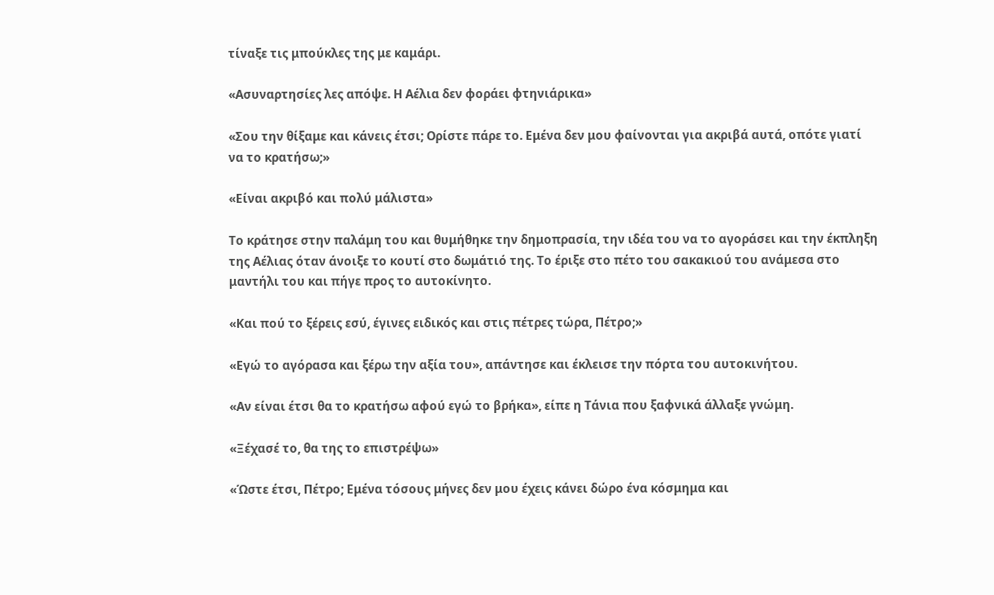τίναξε τις μπούκλες της με καμάρι.

«Ασυναρτησίες λες απόψε. Η Αέλια δεν φοράει φτηνιάρικα»

«Σου την θίξαμε και κάνεις έτσι; Ορίστε πάρε το. Εμένα δεν μου φαίνονται για ακριβά αυτά, οπότε γιατί να το κρατήσω;»

«Είναι ακριβό και πολύ μάλιστα»

Το κράτησε στην παλάμη του και θυμήθηκε την δημοπρασία, την ιδέα του να το αγοράσει και την έκπληξη της Αέλιας όταν άνοιξε το κουτί στο δωμάτιό της. Το έριξε στο πέτο του σακακιού του ανάμεσα στο μαντήλι του και πήγε προς το αυτοκίνητο.

«Και πού το ξέρεις εσύ, έγινες ειδικός και στις πέτρες τώρα, Πέτρο;»

«Εγώ το αγόρασα και ξέρω την αξία του», απάντησε και έκλεισε την πόρτα του αυτοκινήτου.

«Αν είναι έτσι θα το κρατήσω αφού εγώ το βρήκα», είπε η Τάνια που ξαφνικά άλλαξε γνώμη.

«Ξέχασέ το, θα της το επιστρέψω»

«Ώστε έτσι, Πέτρο; Εμένα τόσους μήνες δεν μου έχεις κάνει δώρο ένα κόσμημα και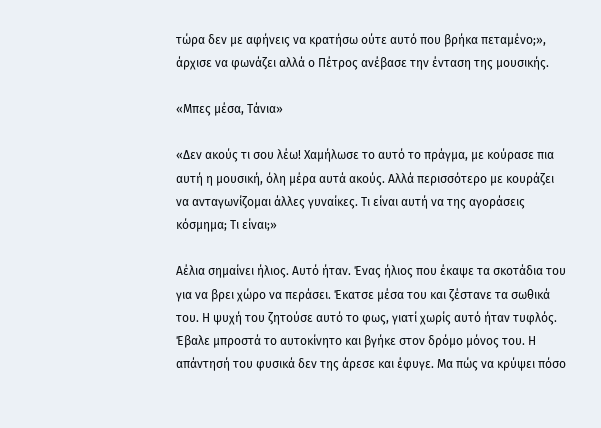τώρα δεν με αφήνεις να κρατήσω ούτε αυτό που βρήκα πεταμένο;», άρχισε να φωνάζει αλλά ο Πέτρος ανέβασε την ένταση της μουσικής.

«Μπες μέσα, Τάνια»

«Δεν ακούς τι σου λέω! Χαμήλωσε το αυτό το πράγμα, με κούρασε πια αυτή η μουσική, όλη μέρα αυτά ακούς. Αλλά περισσότερο με κουράζει να ανταγωνίζομαι άλλες γυναίκες. Τι είναι αυτή να της αγοράσεις κόσμημα; Τι είναι;»

Αέλια σημαίνει ήλιος. Αυτό ήταν. Ένας ήλιος που έκαψε τα σκοτάδια του για να βρει χώρο να περάσει. Έκατσε μέσα του και ζέστανε τα σωθικά του. Η ψυχή του ζητούσε αυτό το φως, γιατί χωρίς αυτό ήταν τυφλός. Έβαλε μπροστά το αυτοκίνητο και βγήκε στον δρόμο μόνος του. Η απάντησή του φυσικά δεν της άρεσε και έφυγε. Μα πώς να κρύψει πόσο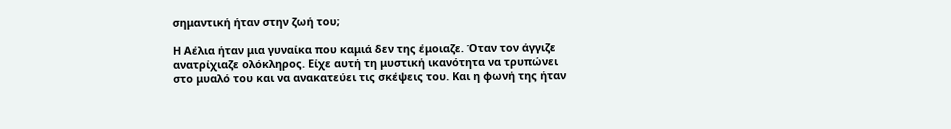σημαντική ήταν στην ζωή του;

Η Αέλια ήταν μια γυναίκα που καμιά δεν της έμοιαζε. Όταν τον άγγιζε ανατρίχιαζε ολόκληρος. Είχε αυτή τη μυστική ικανότητα να τρυπώνει στο μυαλό του και να ανακατεύει τις σκέψεις του. Και η φωνή της ήταν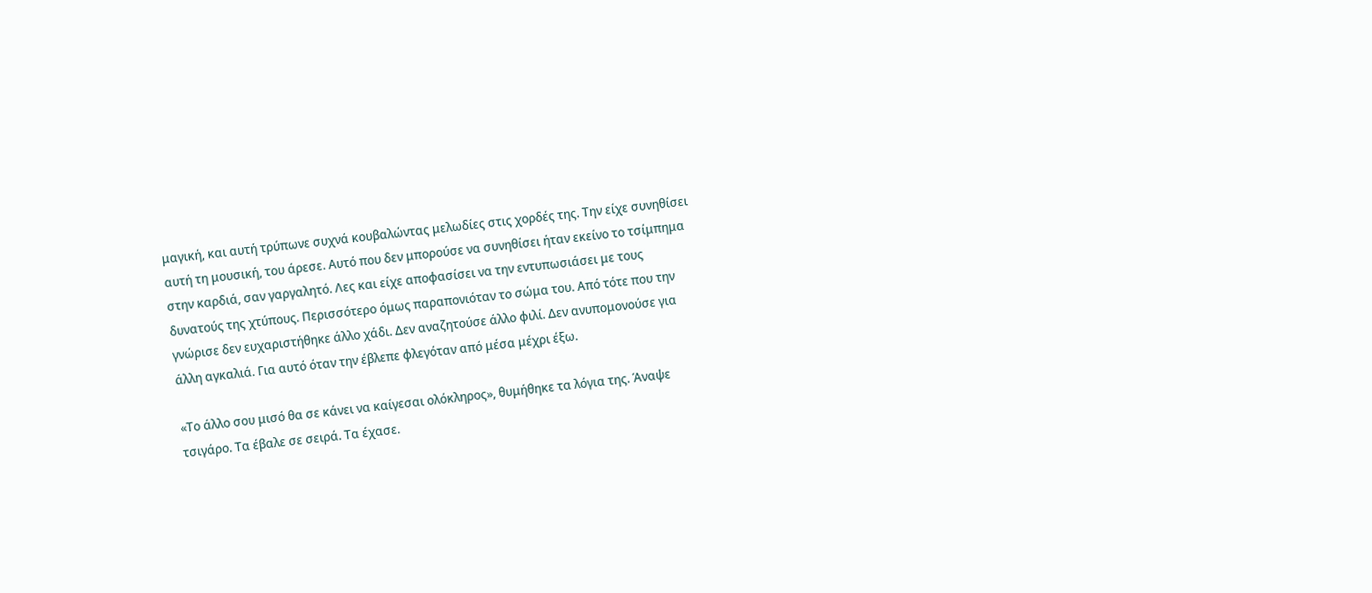μαγική, και αυτή τρύπωνε συχνά κουβαλώντας μελωδίες στις χορδές της. Την είχε συνηθίσει αυτή τη μουσική, του άρεσε. Αυτό που δεν μπορούσε να συνηθίσει ήταν εκείνο το τσίμπημα στην καρδιά, σαν γαργαλητό. Λες και είχε αποφασίσει να την εντυπωσιάσει με τους δυνατούς της χτύπους. Περισσότερο όμως παραπονιόταν το σώμα του. Από τότε που την γνώρισε δεν ευχαριστήθηκε άλλο χάδι. Δεν αναζητούσε άλλο φιλί. Δεν ανυπομονούσε για άλλη αγκαλιά. Για αυτό όταν την έβλεπε φλεγόταν από μέσα μέχρι έξω.

«Το άλλο σου μισό θα σε κάνει να καίγεσαι ολόκληρος», θυμήθηκε τα λόγια της. Άναψε τσιγάρο. Τα έβαλε σε σειρά. Τα έχασε.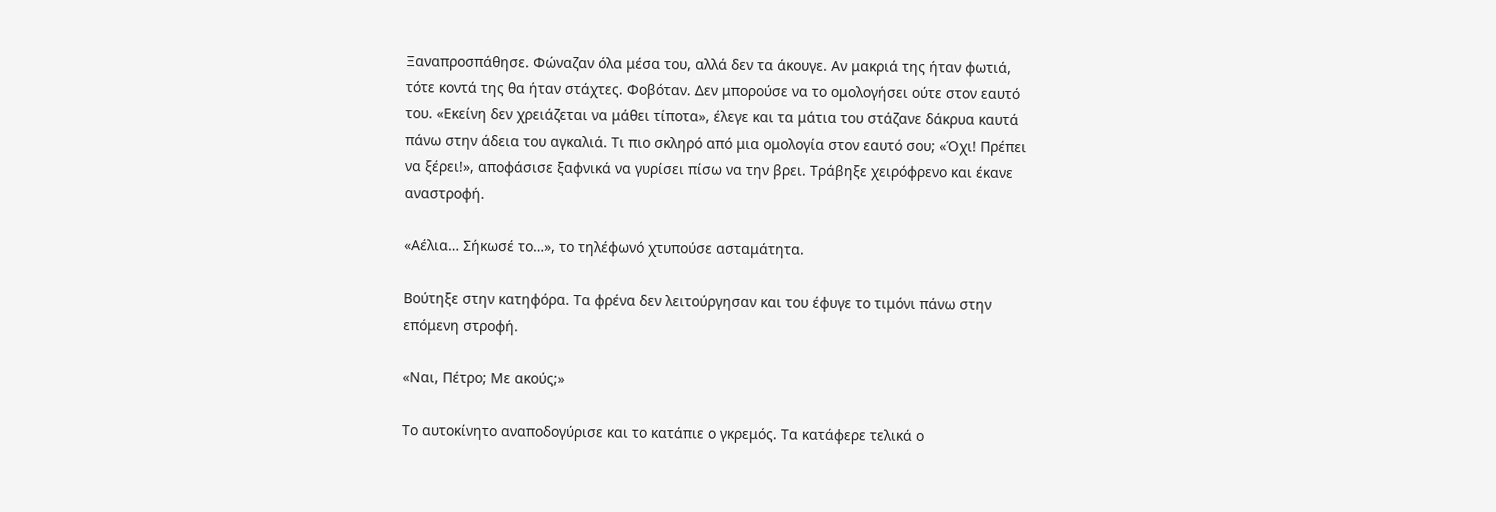Ξαναπροσπάθησε. Φώναζαν όλα μέσα του, αλλά δεν τα άκουγε. Αν μακριά της ήταν φωτιά, τότε κοντά της θα ήταν στάχτες. Φοβόταν. Δεν μπορούσε να το ομολογήσει ούτε στον εαυτό του. «Εκείνη δεν χρειάζεται να μάθει τίποτα», έλεγε και τα μάτια του στάζανε δάκρυα καυτά πάνω στην άδεια του αγκαλιά. Τι πιο σκληρό από μια ομολογία στον εαυτό σου; «Όχι! Πρέπει να ξέρει!», αποφάσισε ξαφνικά να γυρίσει πίσω να την βρει. Τράβηξε χειρόφρενο και έκανε αναστροφή.

«Αέλια… Σήκωσέ το…», το τηλέφωνό χτυπούσε ασταμάτητα.

Βούτηξε στην κατηφόρα. Τα φρένα δεν λειτούργησαν και του έφυγε το τιμόνι πάνω στην επόμενη στροφή.

«Ναι, Πέτρο; Με ακούς;»

Το αυτοκίνητο αναποδογύρισε και το κατάπιε ο γκρεμός. Τα κατάφερε τελικά ο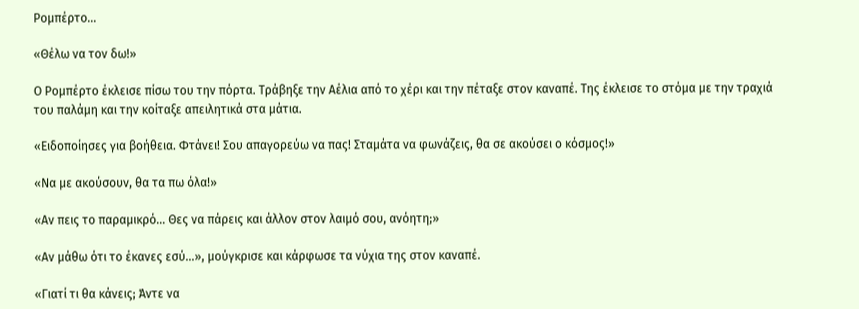Ρομπέρτο…

«Θέλω να τον δω!»

Ο Ρομπέρτο έκλεισε πίσω του την πόρτα. Τράβηξε την Αέλια από το χέρι και την πέταξε στον καναπέ. Της έκλεισε το στόμα με την τραχιά του παλάμη και την κοίταξε απειλητικά στα μάτια.

«Ειδοποίησες για βοήθεια. Φτάνει! Σου απαγορεύω να πας! Σταμάτα να φωνάζεις, θα σε ακούσει ο κόσμος!»

«Να με ακούσουν, θα τα πω όλα!»

«Αν πεις το παραμικρό… Θες να πάρεις και άλλον στον λαιμό σου, ανόητη;»

«Αν μάθω ότι το έκανες εσύ…», μούγκρισε και κάρφωσε τα νύχια της στον καναπέ.

«Γιατί τι θα κάνεις; Άντε να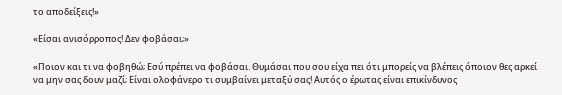το αποδείξεις!»

«Είσαι ανισόρροπος! Δεν φοβάσαι;»

«Ποιον και τι να φοβηθώ; Εσύ πρέπει να φοβάσαι. Θυμάσαι που σου είχα πει ότι μπορείς να βλέπεις όποιον θες αρκεί να μην σας δουν μαζί; Είναι ολοφάνερο τι συμβαίνει μεταξύ σας! Αυτός ο έρωτας είναι επικίνδυνος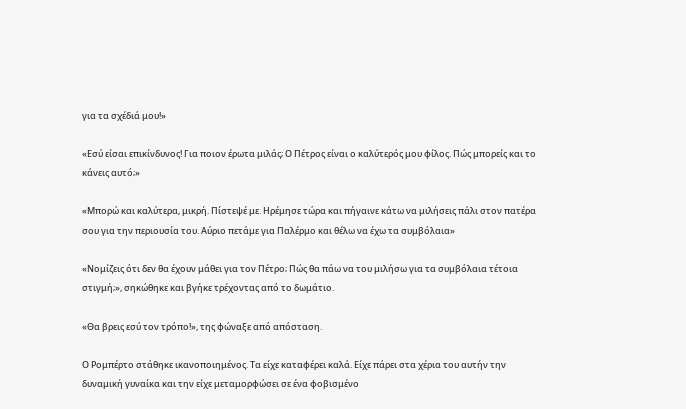για τα σχέδιά μου!»

«Εσύ είσαι επικίνδυνος! Για ποιον έρωτα μιλάς; Ο Πέτρος είναι ο καλύτερός μου φίλος. Πώς μπορείς και το κάνεις αυτό;»

«Μπορώ και καλύτερα, μικρή. Πίστεψέ με. Ηρέμησε τώρα και πήγαινε κάτω να μιλήσεις πάλι στον πατέρα σου για την περιουσία του. Αύριο πετάμε για Παλέρμο και θέλω να έχω τα συμβόλαια»

«Νομίζεις ότι δεν θα έχουν μάθει για τον Πέτρο; Πώς θα πάω να του μιλήσω για τα συμβόλαια τέτοια στιγμή;», σηκώθηκε και βγήκε τρέχοντας από το δωμάτιο.

«Θα βρεις εσύ τον τρόπο!», της φώναξε από απόσταση.

Ο Ρομπέρτο στάθηκε ικανοποιημένος. Τα είχε καταφέρει καλά. Είχε πάρει στα χέρια του αυτήν την δυναμική γυναίκα και την είχε μεταμορφώσει σε ένα φοβισμένο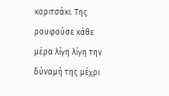κοριτσάκι. Της ρουφούσε κάθε μέρα λίγη λίγη την δύναμή της μέχρι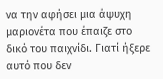να την αφήσει μια άψυχη μαριονέτα που έπαιζε στο δικό του παιχνίδι. Γιατί ήξερε αυτό που δεν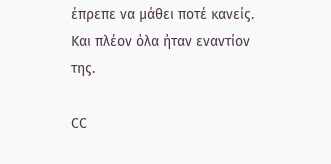έπρεπε να μάθει ποτέ κανείς. Και πλέον όλα ήταν εναντίον της.

CC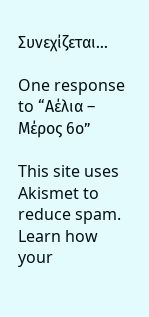Συνεχίζεται…

One response to “Αέλια – Μέρος 6ο”

This site uses Akismet to reduce spam. Learn how your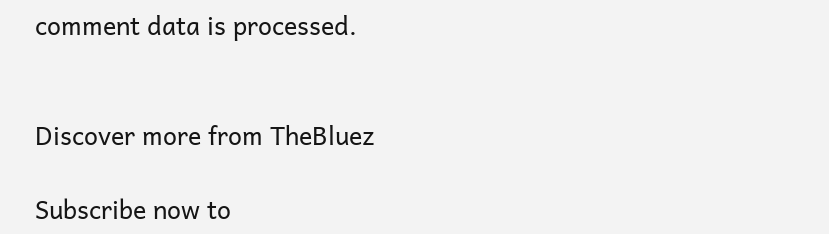comment data is processed.


Discover more from TheBluez

Subscribe now to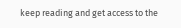keep reading and get access to the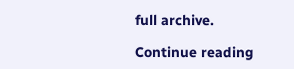full archive.

Continue reading